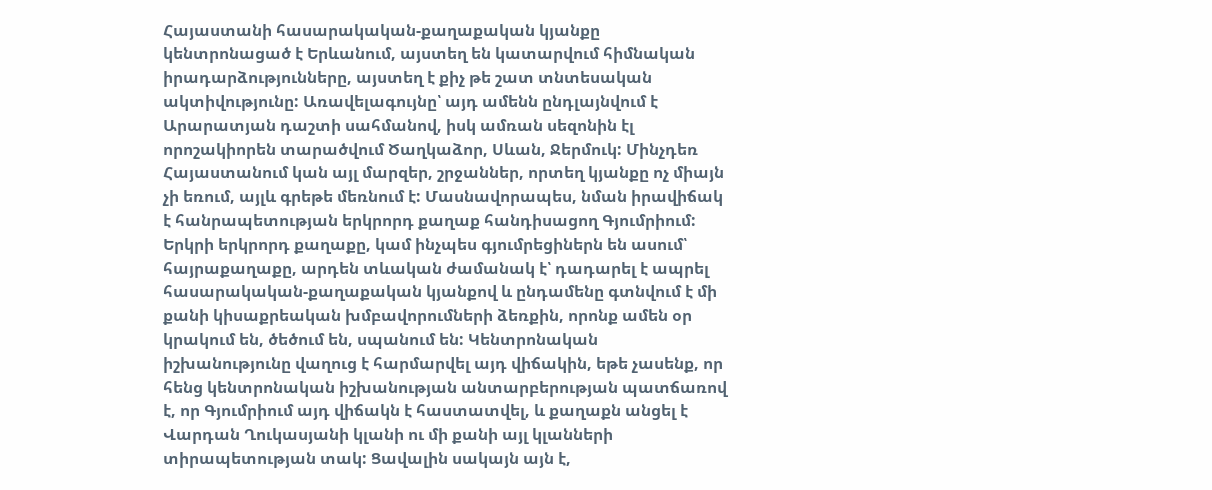Հայաստանի հասարակական-քաղաքական կյանքը կենտրոնացած է Երևանում, այստեղ են կատարվում հիմնական իրադարձությունները, այստեղ է քիչ թե շատ տնտեսական ակտիվությունը: Առավելագույնը՝ այդ ամենն ընդլայնվում է Արարատյան դաշտի սահմանով, իսկ ամռան սեզոնին էլ որոշակիորեն տարածվում Ծաղկաձոր, Սևան, Ջերմուկ: Մինչդեռ Հայաստանում կան այլ մարզեր, շրջաններ, որտեղ կյանքը ոչ միայն չի եռում, այլև գրեթե մեռնում է: Մասնավորապես, նման իրավիճակ է հանրապետության երկրորդ քաղաք հանդիսացող Գյումրիում:
Երկրի երկրորդ քաղաքը, կամ ինչպես գյումրեցիներն են ասում՝ հայրաքաղաքը, արդեն տևական ժամանակ է՝ դադարել է ապրել հասարակական-քաղաքական կյանքով և ընդամենը գտնվում է մի քանի կիսաքրեական խմբավորումների ձեռքին, որոնք ամեն օր կրակում են, ծեծում են, սպանում են: Կենտրոնական իշխանությունը վաղուց է հարմարվել այդ վիճակին, եթե չասենք, որ հենց կենտրոնական իշխանության անտարբերության պատճառով է, որ Գյումրիում այդ վիճակն է հաստատվել, և քաղաքն անցել է Վարդան Ղուկասյանի կլանի ու մի քանի այլ կլանների տիրապետության տակ: Ցավալին սակայն այն է,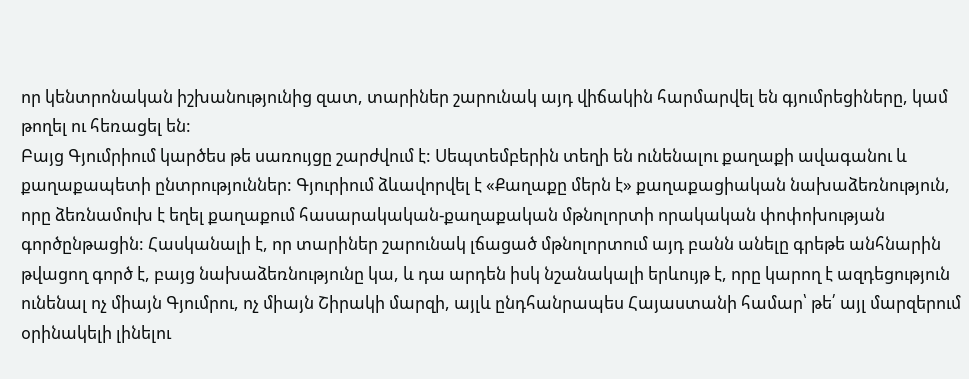որ կենտրոնական իշխանությունից զատ, տարիներ շարունակ այդ վիճակին հարմարվել են գյումրեցիները, կամ թողել ու հեռացել են:
Բայց Գյումրիում կարծես թե սառույցը շարժվում է: Սեպտեմբերին տեղի են ունենալու քաղաքի ավագանու և քաղաքապետի ընտրություններ: Գյուրիում ձևավորվել է «Քաղաքը մերն է» քաղաքացիական նախաձեռնություն, որը ձեռնամուխ է եղել քաղաքում հասարակական-քաղաքական մթնոլորտի որակական փոփոխության գործընթացին: Հասկանալի է, որ տարիներ շարունակ լճացած մթնոլորտում այդ բանն անելը գրեթե անհնարին թվացող գործ է, բայց նախաձեռնությունը կա, և դա արդեն իսկ նշանակալի երևույթ է, որը կարող է ազդեցություն ունենալ ոչ միայն Գյումրու, ոչ միայն Շիրակի մարզի, այլև ընդհանրապես Հայաստանի համար՝ թե՛ այլ մարզերում օրինակելի լինելու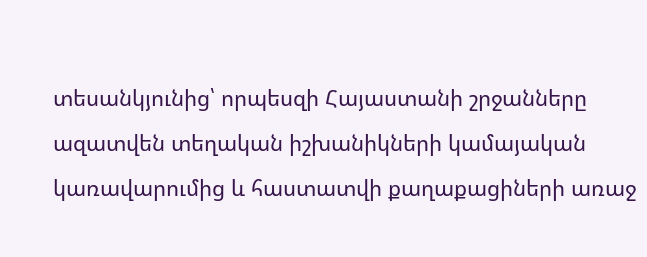տեսանկյունից՝ որպեսզի Հայաստանի շրջանները ազատվեն տեղական իշխանիկների կամայական կառավարումից և հաստատվի քաղաքացիների առաջ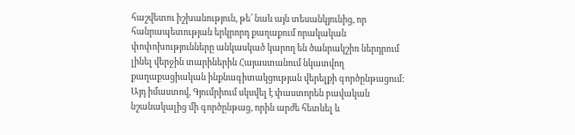հաշվետու իշխանություն, թե՛ նաև այն տեսանկյունից, որ հանրապետության երկրորդ քաղաքում որակական փոփոխությունները անկասկած կարող են ծանրակշիռ ներդրում լինել վերջին տարիներին Հայաստանում նկատվող քաղաքացիական ինքնագիտակցության վերելքի գործընթացում:
Այդ իմաստով, Գյումրիում սկսվել է փաստորեն բավական նշանակալից մի գործընթաց, որին արժե հետևել և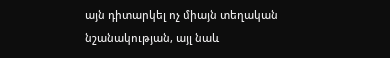այն դիտարկել ոչ միայն տեղական նշանակության, այլ նաև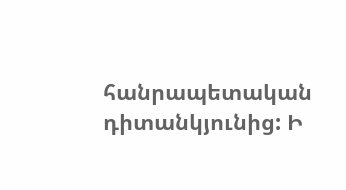հանրապետական դիտանկյունից: Ի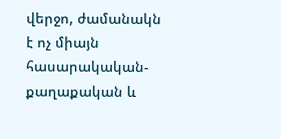վերջո, ժամանակն է ոչ միայն հասարակական-քաղաքական և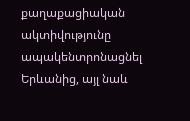քաղաքացիական ակտիվությունը ապակենտրոնացնել Երևանից, այլ նաև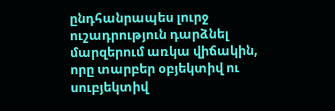ընդհանրապես լուրջ ուշադրություն դարձնել մարզերում առկա վիճակին, որը տարբեր օբյեկտիվ ու սուբյեկտիվ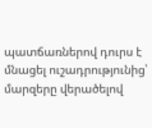պատճառներով դուրս է մնացել ուշադրությունից՝ մարզերը վերածելով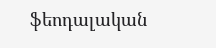ֆեոդալական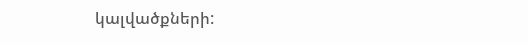կալվածքների: